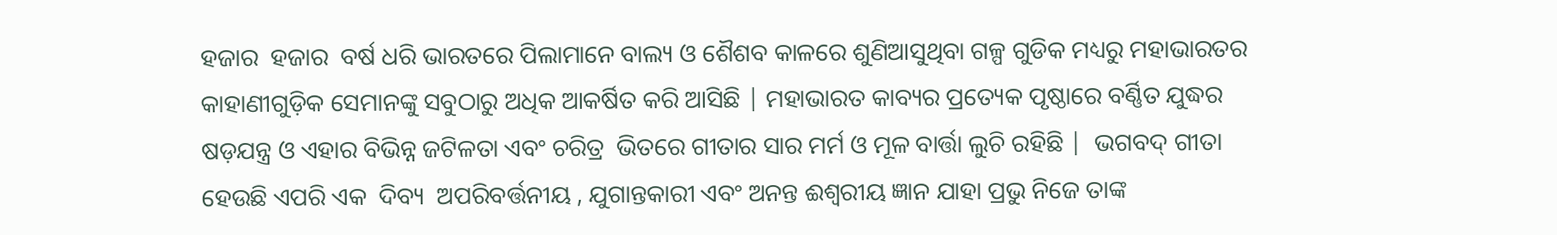ହଜାର  ହଜାର  ବର୍ଷ ଧରି ଭାରତରେ ପିଲାମାନେ ବାଲ୍ୟ ଓ ଶୈଶବ କାଳରେ ଶୁଣିଆସୁଥିବା ଗଳ୍ପ ଗୁଡିକ ମଧ୍ୟରୁ ମହାଭାରତର କାହାଣୀଗୁଡ଼ିକ ସେମାନଙ୍କୁ ସବୁଠାରୁ ଅଧିକ ଆକର୍ଷିତ କରି ଆସିଛି | ମହାଭାରତ କାବ୍ୟର ପ୍ରତ୍ୟେକ ପୃଷ୍ଠାରେ ବର୍ଣ୍ଣିତ ଯୁଦ୍ଧର ଷଡ଼ଯନ୍ତ୍ର ଓ ଏହାର ବିଭିନ୍ନ ଜଟିଳତା ଏବଂ ଚରିତ୍ର  ଭିତରେ ଗୀତାର ସାର ମର୍ମ ଓ ମୂଳ ବାର୍ତ୍ତା ଲୁଚି ରହିଛି |  ଭଗବଦ୍ ଗୀତା ହେଉଛି ଏପରି ଏକ  ଦିବ୍ୟ  ଅପରିବର୍ତ୍ତନୀୟ , ଯୁଗାନ୍ତକାରୀ ଏବଂ ଅନନ୍ତ ଈଶ୍ଵରୀୟ ଜ୍ଞାନ ଯାହା ପ୍ରଭୁ ନିଜେ ତାଙ୍କ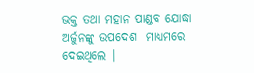ଭକ୍ତ ତଥା ମହାନ ପାଣ୍ଡବ ଯୋଦ୍ଧା ଅର୍ଜୁନଙ୍କୁ ଉପଦେଶ  ମାଧ୍ୟମରେ  ଦେଇଥିଲେ |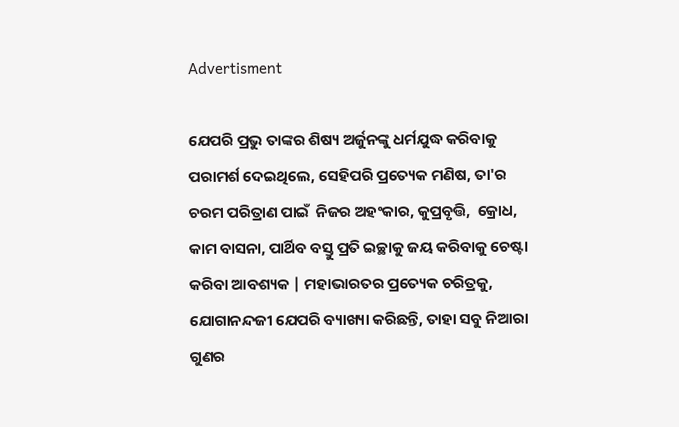Advertisment

ଯେପରି ପ୍ରଭୁ ତାଙ୍କର ଶିଷ୍ୟ ଅର୍ଜୁନଙ୍କୁ ଧର୍ମଯୁଦ୍ଧ କରିବାକୁ ପରାମର୍ଶ ଦେଇଥିଲେ, ସେହିପରି ପ୍ରତ୍ୟେକ ମଣିଷ, ତା'ର ଚରମ ପରିତ୍ରାଣ ପାଇଁ  ନିଜର ଅହଂକାର, କୁପ୍ରବୃତ୍ତି,  କ୍ରୋଧ, କାମ ବାସନା, ପାର୍ଥିବ ବସ୍ତୁ ପ୍ରତି ଇଚ୍ଛାକୁ ଜୟ କରିବାକୁ ଚେଷ୍ଟା କରିବା ଆବଶ୍ୟକ | ମହାଭାରତର ପ୍ରତ୍ୟେକ ଚରିତ୍ରକୁ, ଯୋଗାନନ୍ଦଜୀ ଯେପରି ବ୍ୟାଖ୍ୟା କରିଛନ୍ତି, ତାହା ସବୁ ନିଆରା ଗୁଣର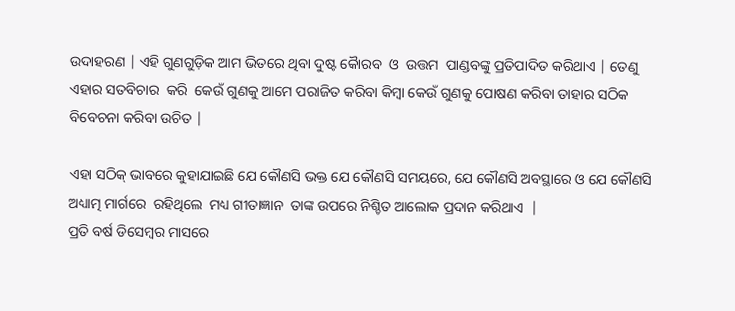ଉଦାହରଣ | ଏହି ଗୁଣଗୁଡ଼ିକ ଆମ ଭିତରେ ଥିବା ଦୁଷ୍ଟ କୋୖରବ  ଓ  ଉତ୍ତମ  ପାଣ୍ଡବଙ୍କୁ ପ୍ରତିପାଦିତ କରିଥାଏ | ତେଣୁ ଏହାର ସତବିଚାର  କରି  କେଉଁ ଗୁଣକୁ ଆମେ ପରାଜିତ କରିବା କିମ୍ବା କେଉଁ ଗୁଣକୁ ପୋଷଣ କରିବା ତାହାର ସଠିକ ବିବେଚନା କରିବା ଉଚିତ |

ଏହା ସଠିକ୍ ଭାବରେ କୁହାଯାଇଛି ଯେ କୌଣସି ଭକ୍ତ ଯେ କୌଣସି ସମୟରେ, ଯେ କୌଣସି ଅବସ୍ଥାରେ ଓ ଯେ କୌଣସି ଅଧ୍ୟାତ୍ମ ମାର୍ଗରେ  ରହିଥିଲେ  ମଧ୍ୟ ଗୀତାଜ୍ଞାନ  ତାଙ୍କ ଉପରେ ନିଶ୍ଚିତ ଆଲୋକ ପ୍ରଦାନ କରିଥାଏ  |
ପ୍ରତି ବର୍ଷ ଡିସେମ୍ବର ମାସରେ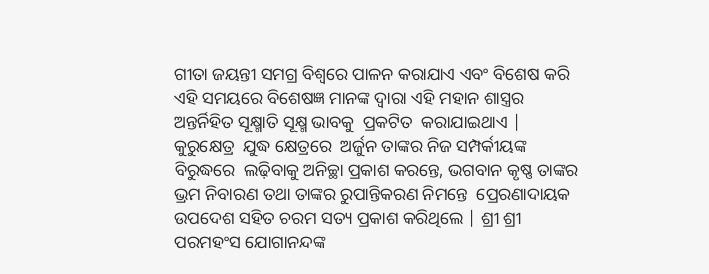ଗୀତା ଜୟନ୍ତୀ ସମଗ୍ର ବିଶ୍ୱରେ ପାଳନ କରାଯାଏ ଏବଂ ବିଶେଷ କରି ଏହି ସମୟରେ ବିଶେଷଜ୍ଞ ମାନଙ୍କ ଦ୍ୱାରା ଏହି ମହାନ ଶାସ୍ତ୍ରର ଅନ୍ତର୍ନିହିତ ସୂକ୍ଷ୍ମାତି ସୂକ୍ଷ୍ମ ଭାବକୁ  ପ୍ରକଟିତ  କରାଯାଇଥାଏ |
କୁରୁକ୍ଷେତ୍ର  ଯୁଦ୍ଧ କ୍ଷେତ୍ରରେ  ଅର୍ଜୁନ ତାଙ୍କର ନିଜ ସମ୍ପର୍କୀୟଙ୍କ ବିରୁଦ୍ଧରେ  ଲଢ଼ିବାକୁ ଅନିଚ୍ଛା ପ୍ରକାଶ କରନ୍ତେ, ଭଗବାନ କୃଷ୍ଣ ତାଙ୍କର ଭ୍ରମ ନିବାରଣ ତଥା ତାଙ୍କର ରୁପାନ୍ତିକରଣ ନିମନ୍ତେ  ପ୍ରେରଣାଦାୟକ ଉପଦେଶ ସହିତ ଚରମ ସତ୍ୟ ପ୍ରକାଶ କରିଥିଲେ | ଶ୍ରୀ ଶ୍ରୀ ପରମହଂସ ଯୋଗାନନ୍ଦଙ୍କ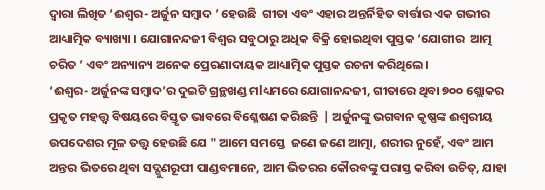ଦ୍ୱାରା ଲିଖିତ ‘ଈଶ୍ୱର- ଅର୍ଜୁନ ସମ୍ବାଦ ’ ହେଉଛି  ଗୀତା ଏବଂ ଏହାର ଅନ୍ତର୍ନିହିତ ବାର୍ତ୍ତାର ଏକ ଗଭୀର ଆଧ୍ୟାତ୍ମିକ ବ୍ୟାଖ୍ୟା । ଯୋଗାନନ୍ଦଜୀ ବିଶ୍ୱର ସବୁଠାରୁ ଅଧିକ ବିକ୍ରି ହୋଇଥିବା ପୁସ୍ତକ ‘ଯୋଗୀର  ଆତ୍ମ ଚରିତ ’ ଏବଂ ଅନ୍ୟାନ୍ୟ ଅନେକ ପ୍ରେରଣାଦାୟକ ଆଧ୍ୟାତ୍ମିକ ପୁସ୍ତକ ରଚନା କରିଥିଲେ।
‘ଈଶ୍ୱର- ଅର୍ଜୁନଙ୍କ ସମ୍ବାଦ’ର ଦୁଇଟି ଗ୍ରନ୍ଥଖଣ୍ଡ ମlଧ୍ୟମରେ ଯୋଗାନନ୍ଦଜୀ, ଗୀତାରେ ଥିବା ୭୦୦ ଶ୍ଲୋକର ପ୍ରକୃତ ମହତ୍ତ୍ୱ ବିଷୟରେ ବିସ୍ତୃତ ଭାବରେ ବିଶ୍ଳେଷଣ କରିଛନ୍ତି  | ଅର୍ଜୁନଙ୍କୁ ଭଗବାନ କୃଷ୍ଣଙ୍କ ଈଶ୍ୱରୀୟ  ଉପଦେଶର ମୂଳ ତତ୍ତ୍ୱ ହେଉଛି ଯେ " ଆମେ ସମସ୍ତେ  ଜଣେ ଜଣେ ଆତ୍ମା, ଶରୀର ନୁହେଁ, ଏବଂ ଆମ ଅନ୍ତର ଭିତରେ ଥିବା ସଦ୍ଗୁଣରୂପୀ ପାଣ୍ଡବମାନେ, ଆମ ଭିତରର କୌରବଙ୍କୁ ପରାସ୍ତ କରିବା ଉଚିତ୍, ଯାହା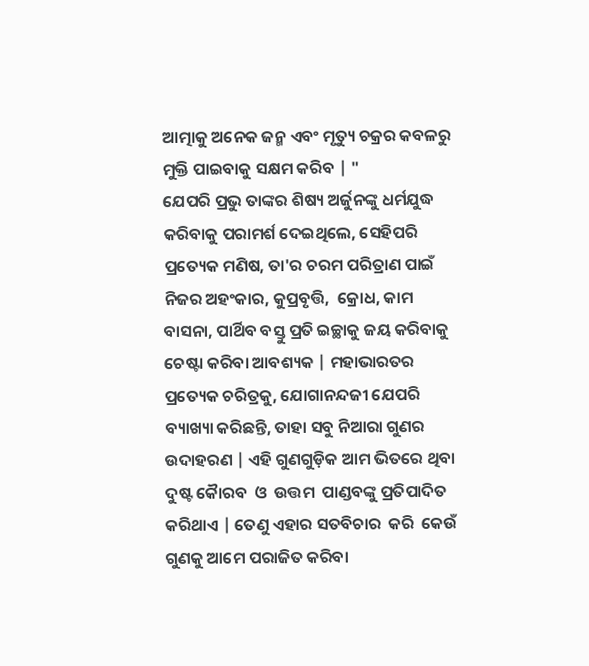ଆତ୍ମାକୁ ଅନେକ ଜନ୍ମ ଏବଂ ମୃତ୍ୟୁ ଚକ୍ରର କବଳରୁ ମୁକ୍ତି ପାଇବାକୁ ସକ୍ଷମ କରିବ | "
ଯେପରି ପ୍ରଭୁ ତାଙ୍କର ଶିଷ୍ୟ ଅର୍ଜୁନଙ୍କୁ ଧର୍ମଯୁଦ୍ଧ କରିବାକୁ ପରାମର୍ଶ ଦେଇଥିଲେ, ସେହିପରି ପ୍ରତ୍ୟେକ ମଣିଷ, ତା'ର ଚରମ ପରିତ୍ରାଣ ପାଇଁ  ନିଜର ଅହଂକାର, କୁପ୍ରବୃତ୍ତି,  କ୍ରୋଧ, କାମ ବାସନା, ପାର୍ଥିବ ବସ୍ତୁ ପ୍ରତି ଇଚ୍ଛାକୁ ଜୟ କରିବାକୁ ଚେଷ୍ଟା କରିବା ଆବଶ୍ୟକ | ମହାଭାରତର ପ୍ରତ୍ୟେକ ଚରିତ୍ରକୁ, ଯୋଗାନନ୍ଦଜୀ ଯେପରି ବ୍ୟାଖ୍ୟା କରିଛନ୍ତି, ତାହା ସବୁ ନିଆରା ଗୁଣର ଉଦାହରଣ | ଏହି ଗୁଣଗୁଡ଼ିକ ଆମ ଭିତରେ ଥିବା ଦୁଷ୍ଟ କୋୖରବ  ଓ  ଉତ୍ତମ  ପାଣ୍ଡବଙ୍କୁ ପ୍ରତିପାଦିତ କରିଥାଏ | ତେଣୁ ଏହାର ସତବିଚାର  କରି  କେଉଁ ଗୁଣକୁ ଆମେ ପରାଜିତ କରିବା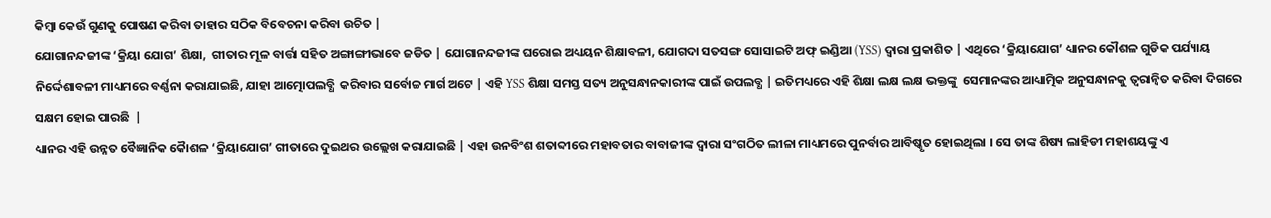କିମ୍ବା କେଉଁ ଗୁଣକୁ ପୋଷଣ କରିବା ତାହାର ସଠିକ ବିବେଚନା କରିବା ଉଚିତ |
ଯୋଗାନନ୍ଦଜୀଙ୍କ ‘କ୍ରିୟା ଯୋଗ’ ଶିକ୍ଷା,  ଗୀତାର ମୂଳ ବାର୍ତ୍ତା ସହିତ ଅଙ୍ଗାଙ୍ଗୀଭାବେ ଜଡିତ | ଯୋଗାନନ୍ଦଜୀଙ୍କ ଘରୋଇ ଅଧ୍ୟୟନ ଶିକ୍ଷାବଳୀ, ଯୋଗଦା ସତସଙ୍ଗ ସୋସାଇଟି ଅଫ୍ ଇଣ୍ଡିଆ (YSS) ଦ୍ୱାରା ପ୍ରକାଶିତ | ଏଥିରେ ‘କ୍ରିୟାଯୋଗ’ ଧ୍ୟାନର କୌଶଳ ଗୁଡିକ ପର୍ଯ୍ୟାୟ ନିର୍ଦ୍ଦେଶାବଳୀ ମାଧ୍ୟମରେ ବର୍ଣ୍ଣନା କରାଯାଇଛି, ଯାହା ଆତ୍ମୋପଲବ୍ଧି  କରିବାର ସର୍ବୋଚ୍ଚ ମାର୍ଗ ଅଟେ | ଏହି YSS ଶିକ୍ଷା ସମସ୍ତ ସତ୍ୟ ଅନୁସନ୍ଧାନକାରୀଙ୍କ ପାଇଁ ଉପଲବ୍ଧ | ଇତିମଧ୍ୟରେ ଏହି ଶିକ୍ଷା ଲକ୍ଷ ଲକ୍ଷ ଭକ୍ତଙ୍କୁ  ସେମାନଙ୍କର ଆଧ୍ୟାତ୍ମିକ ଅନୁସନ୍ଧାନକୁ ତ୍ୱରାନ୍ୱିତ କରିବା ଦିଗରେ  ସକ୍ଷମ ହୋଇ ପାରଛି  |
ଧ୍ୟାନର ଏହି ଉନ୍ନତ ବୈଜ୍ଞାନିକ କୋୖଶଳ ‘କ୍ରିୟାଯୋଗ’ ଗୀତାରେ ଦୁଇଥର ଉଲ୍ଲେଖ କରାଯାଇଛି | ଏହା ଉନବିଂଶ ଶତାବ୍ଦୀରେ ମହାବତାର ବାବାଜୀଙ୍କ ଦ୍ୱାରା ସଂଗଠିତ ଲୀଳା ମାଧ୍ୟମରେ ପୁନର୍ବାର ଆବିଷ୍କୃତ ହୋଇଥିଲା । ସେ ତାଙ୍କ ଶିଷ୍ୟ ଲାହିଡୀ ମହାଶୟଙ୍କୁ ଏ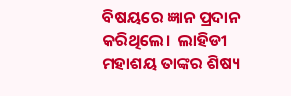ବିଷୟରେ ଜ୍ଞାନ ପ୍ରଦାନ କରିଥିଲେ।  ଲାହିଡୀ ମହାଶୟ ତାଙ୍କର ଶିଷ୍ୟ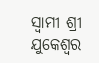ସ୍ୱାମୀ ଶ୍ରୀ ଯୁକେଶ୍ୱର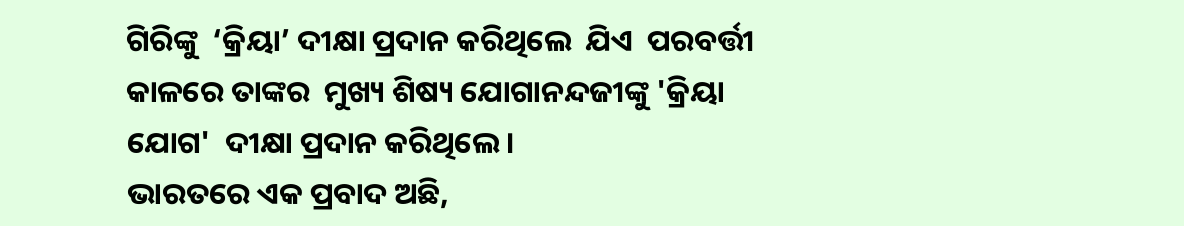ଗିରିଙ୍କୁ  ‘କ୍ରିୟା’ ଦୀକ୍ଷା ପ୍ରଦାନ କରିଥିଲେ  ଯିଏ  ପରବର୍ତ୍ତୀ କାଳରେ ତାଙ୍କର  ମୁଖ୍ୟ ଶିଷ୍ୟ ଯୋଗାନନ୍ଦଜୀଙ୍କୁ 'କ୍ରିୟା ଯୋଗ'  ଦୀକ୍ଷା ପ୍ରଦାନ କରିଥିଲେ।
ଭାରତରେ ଏକ ପ୍ରବାଦ ଅଛି,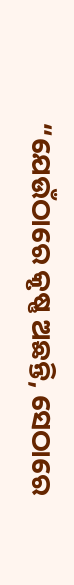“ଯେଉଁଠାରେ କୃଷ୍ଣ ଅଛନ୍ତି, ସେଠାରେ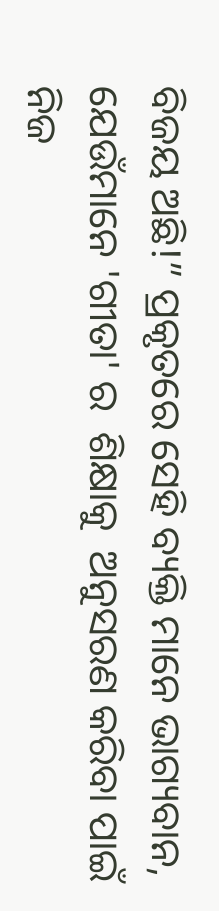ବିଜୟ ଅଛି!” ପ୍ରକୃତରେ ସେହି ବ୍ୟକ୍ତି ମାନେ ଭାଗ୍ୟବାନ, ଯେଉଁମାନେ 'ଗୀତା' ର  ଶିକ୍ଷାକୁ  ଅନୁସରଣ କରିବା ପାଇଁ ନିଜ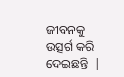ଜୀବନକୁ ଉତ୍ସର୍ଗ କରି ଦେଇଛନ୍ତି  |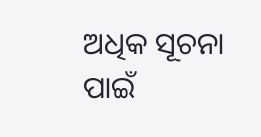ଅଧିକ ସୂଚନା ପାଇଁ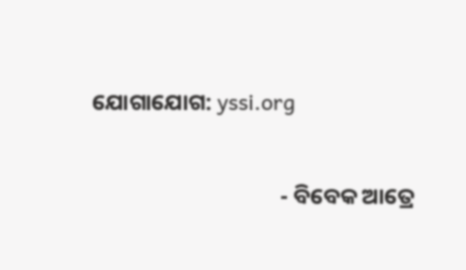ଯୋଗାଯୋଗ: yssi.org

                                     - ବିବେକ ଆତ୍ରେ